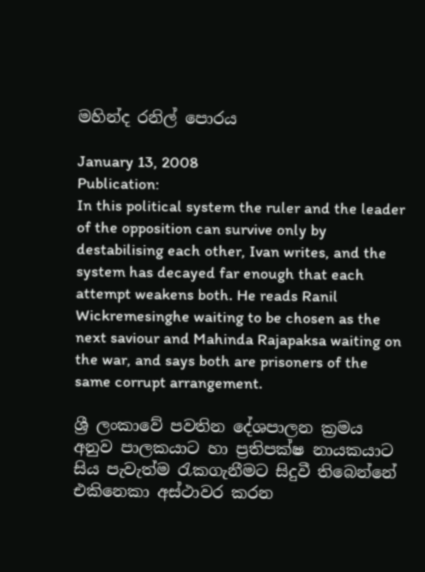මහින්ද රනිල් පොරය

January 13, 2008
Publication:
In this political system the ruler and the leader of the opposition can survive only by destabilising each other, Ivan writes, and the system has decayed far enough that each attempt weakens both. He reads Ranil Wickremesinghe waiting to be chosen as the next saviour and Mahinda Rajapaksa waiting on the war, and says both are prisoners of the same corrupt arrangement.

ශ්‍රී ලංකාවේ පවතින දේශපාලන ක්‍රමය අනුව පාලකයාට හා ප්‍රතිපක්ෂ නායකයාට සිය පැවැත්ම රැකගැනීමට සිදුවී තිබෙන්නේ එකිනෙකා අස්ථාවර කරන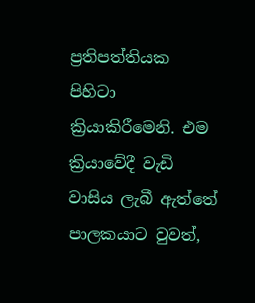ප්‍රතිපත්තියක පිහිටා ක්‍රියාකිරීමෙනි. එම ක්‍රියාවේදී වැඩි වාසිය ලැබී ඇත්තේ පාලකයාට වුවත්,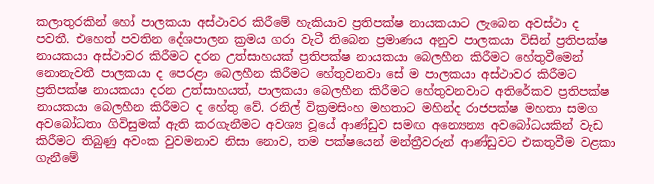කලාතුරකින් හෝ පාලකයා අස්ථාවර කිරීමේ හැකියාව ප්‍රතිපක්ෂ නායකයාට ලැබෙන අවස්ථා ද පවතී. එහෙත් පවතින දේශපාලන ක්‍රමය ගරා වැටී තිබෙන ප්‍රමාණය අනුව පාලකයා විසින් ප්‍රතිපක්ෂ නායකයා අස්ථාවර කිරීමට දරන උත්සාහයක් ප්‍රතිපක්ෂ නායකයා බෙලහීන කිරීමට හේතුවීමෙන් නොනැවතී පාලකයා ද පෙරළා බෙලහීන කිරීමට හේතුවනවා සේ ම පාලකයා අස්ථාවර කිරීමට ප්‍රතිපක්ෂ නායකයා දරන උත්සාහයත්, පාලකයා බෙලහීන කිරීමට හේතුවනවාට අතිරේකව ප්‍රතිපක්ෂ නායකයා බෙලහීන කිරීමට ද හේතු වේ. රනිල් වික්‍රමසිංහ මහතාට මහින්ද රාජපක්ෂ මහතා සමග අවබෝධතා ගිවිසුමක් ඇති කරගැනීමට අවශ්‍ය වූයේ ආණ්ඩුව සමඟ අන්‍යෙන්‍ය අවබෝධයකින් වැඩ කිරීමට තිබුණු අවංක වුවමනාව නිසා නොව, තම පක්ෂයෙන් මන්ත්‍රීවරුන් ආණ්ඩුවට එකතුවීම වළකා ගැනීමේ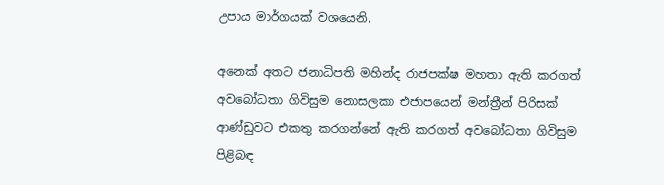උපාය මාර්ගයක් වශයෙනි.

අනෙක් අතට ජනාධිපති මහින්ද රාජපක්ෂ මහතා ඇති කරගත් අවබෝධතා ගිවිසුම නොසලකා එජාපයෙන් මන්ත්‍රීන් පිරිසක් ආණ්ඩුවට එකතු කරගන්නේ ඇති කරගත් අවබෝධතා ගිවිසුම පිළිබඳ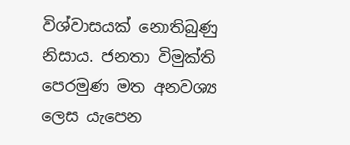විශ්වාසයක් නොතිබුණු නිසාය. ජනතා විමුක්ති පෙරමුණ මත අනවශ්‍ය ලෙස යැපෙන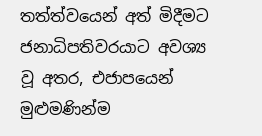තත්ත්වයෙන් අත් මිදීමට ජනාධිපතිවරයාට අවශ්‍ය වූ අතර, එජාපයෙන් මුළුමණින්ම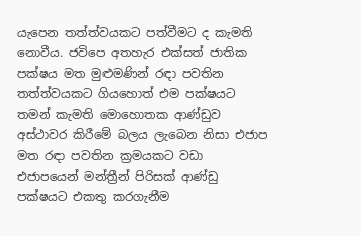යැපෙන තත්ත්වයකට පත්වීමට ද කැමති නොවීය. ජවිපෙ අතහැර එක්සත් ජාතික පක්ෂය මත මුළුමණින් රඳා පවතින තත්ත්වයකට ගියහොත් එම පක්ෂයට තමන් කැමති මොහොතක ආණ්ඩුව අස්ථාවර කිරීමේ බලය ලැබෙන නිසා එජාප මත රඳා පවතින ක්‍රමයකට වඩා එජාපයෙන් මන්ත්‍රීන් පිරිසක් ආණ්ඩු පක්ෂයට එකතු කරගැනීම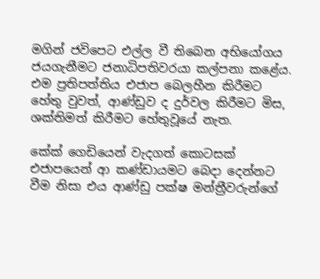මගින් ජවිපෙට එල්ල වී තිබෙන අභියෝගය ජයගැනීමට ජනාධිපතිවරයා කල්පනා කළේය. එම ප්‍රතිපත්තිය එජාප බෙලහීන කිරීමට හේතු වුවත්, ආණ්ඩුව ද දුර්වල කිරීමට මිස, ශක්තිමත් කිරීමට හේතුවූයේ නැත.

කේක් ගෙඩියෙන් වැදගත් කොටසක් එජාපයෙන් ආ කණ්ඩායමට බෙදා දෙන්නට වීම නිසා එය ආණ්ඩු පක්ෂ මන්ත්‍රීවරුන්ගේ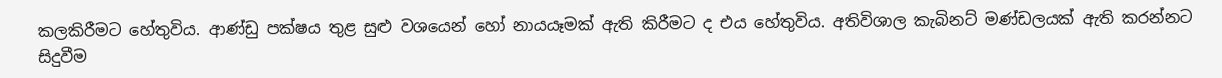කලකිරීමට හේතුවිය. ආණ්ඩු පක්ෂය තුළ සුළු වශයෙන් හෝ නායයෑමක් ඇති කිරීමට ද එය හේතුවිය. අතිවිශාල කැබිනට් මණ්ඩලයක් ඇති කරන්නට සිදුවීම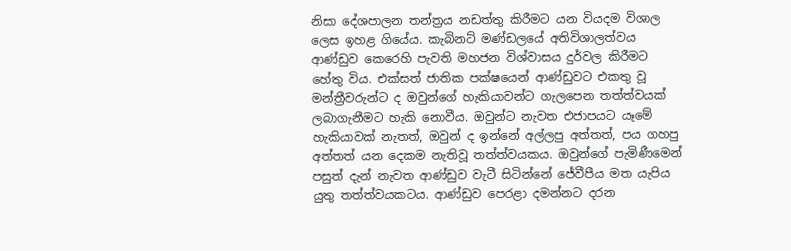නිසා දේශපාලන තන්ත්‍රය නඩත්තු කිරීමට යන වියදම විශාල ලෙස ඉහළ ගියේය. කැබිනට් මණ්ඩලයේ අතිවිශාලත්වය ආණ්ඩුව කෙරෙහි පැවති මහජන විශ්වාසය දුර්වල කිරීමට හේතු විය. එක්සත් ජාතික පක්ෂයෙන් ආණ්ඩුවට එකතු වූ මන්ත්‍රීවරුන්ට ද ඔවුන්ගේ හැකියාවන්ට ගැලපෙන තත්ත්වයක් ලබාගැනීමට හැකි නොවීය. ඔවුන්ට නැවත එජාපයට යෑමේ හැකියාවක් නැතත්, ඔවුන් ද ඉන්නේ අල්ලපු අත්තත්, පය ගහපු අත්තත් යන දෙකම නැතිවූ තත්ත්වයකය. ඔවුන්ගේ පැමිණීමෙන් පසුත් දැන් නැවත ආණ්ඩුව වැටී සිටින්නේ ජේවීපීය මත යැපිය යුතු තත්ත්වයකටය. ආණ්ඩුව පෙරළා දමන්නට දරන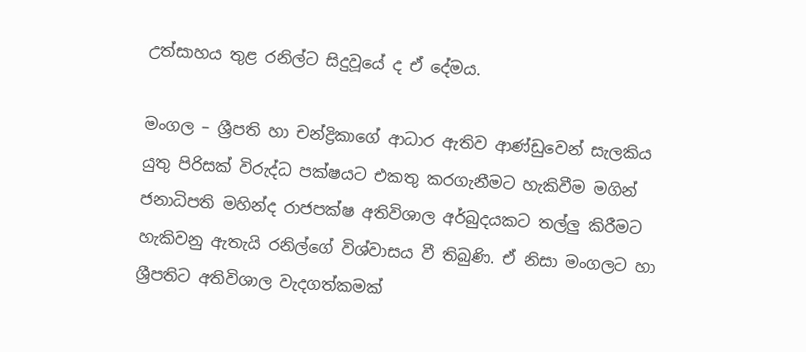උත්සාහය තුළ රනිල්ට සිදුවූයේ ද ඒ දේමය.

මංගල – ශ්‍රීපති හා චන්ද්‍රිකාගේ ආධාර ඇතිව ආණ්ඩුවෙන් සැලකිය යුතු පිරිසක් විරුද්ධ පක්ෂයට එකතු කරගැනීමට හැකිවීම මගින් ජනාධිපති මහින්ද රාජපක්ෂ අතිවිශාල අර්බුදයකට තල්ලු කිරීමට හැකිවනු ඇතැයි රනිල්ගේ විශ්වාසය වී තිබුණි. ඒ නිසා මංගලට හා ශ්‍රීපතිට අතිවිශාල වැදගත්කමක්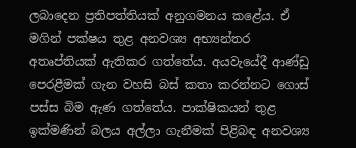ලබාදෙන ප්‍රතිපත්තියක් අනුගමනය කළේය. ඒ මගින් පක්ෂය තුළ අනවශ්‍ය අභ්‍යන්තර අතෘප්තියක් ඇතිකර ගත්තේය. අයවැයේදී ආණ්ඩු පෙරළීමක් ගැන වහසි බස් කතා කරන්නට ගොස් පස්ස බිම ඇණ ගත්තේය. පාක්ෂිකයන් තුළ ඉක්මණින් බලය අල්ලා ගැනීමක් පිළිබඳ අනවශ්‍ය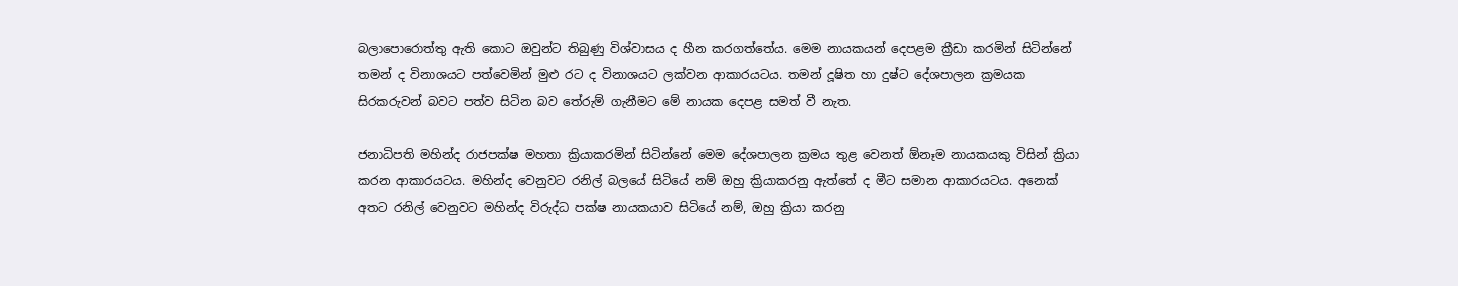බලාපොරොත්තු ඇති කොට ඔවුන්ට තිබුණු විශ්වාසය ද හීන කරගත්තේය. මෙම නායකයන් දෙපළම ක්‍රීඩා කරමින් සිටින්නේ තමන් ද විනාශයට පත්වෙමින් මුළු රට ද විනාශයට ලක්වන ආකාරයටය. තමන් දූෂිත හා දුෂ්ට දේශපාලන ක්‍රමයක සිරකරුවන් බවට පත්ව සිටින බව තේරුම් ගැනීමට මේ නායක දෙපළ සමත් වී නැත.

ජනාධිපති මහින්ද රාජපක්ෂ මහතා ක්‍රියාකරමින් සිටින්නේ මෙම දේශපාලන ක්‍රමය තුළ වෙනත් ඕනෑම නායකයකු විසින් ක්‍රියා කරන ආකාරයටය. මහින්ද වෙනුවට රනිල් බලයේ සිටියේ නම් ඔහු ක්‍රියාකරනු ඇත්තේ ද මීට සමාන ආකාරයටය. අනෙක් අතට රනිල් වෙනුවට මහින්ද විරුද්ධ පක්ෂ නායකයාව සිටියේ නම්, ඔහු ක්‍රියා කරනු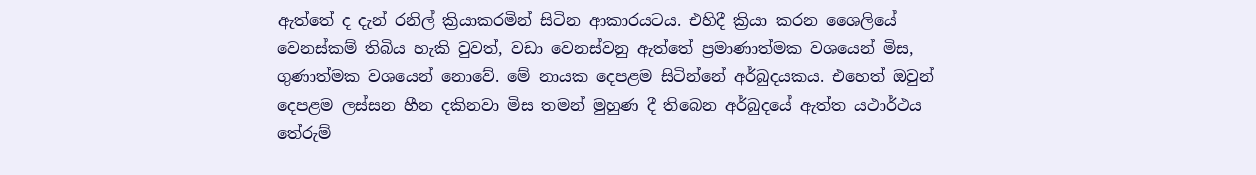ඇත්තේ ද දැන් රනිල් ක්‍රියාකරමින් සිටින ආකාරයටය. එහිදී ක්‍රියා කරන ශෛලියේ වෙනස්කම් තිබිය හැකි වුවත්, වඩා වෙනස්වනු ඇත්තේ ප්‍රමාණාත්මක වශයෙන් මිස, ගුණාත්මක වශයෙන් නොවේ. මේ නායක දෙපළම සිටින්නේ අර්බුදයකය. එහෙත් ඔවුන් දෙපළම ලස්සන හීන දකිනවා මිස තමන් මුහුණ දී තිබෙන අර්බුදයේ ඇත්ත යථාර්ථය තේරුම්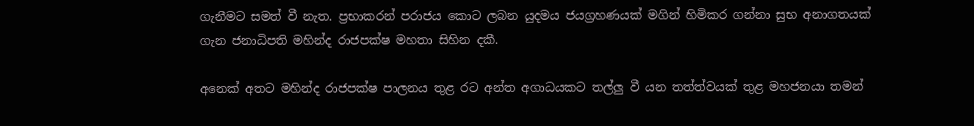ගැනීමට සමත් වී නැත. ප්‍රභාකරන් පරාජය කොට ලබන යුදමය ජයග්‍රහණයක් මගින් හිමිකර ගන්නා සුභ අනාගතයක් ගැන ජනාධිපති මහින්ද රාජපක්ෂ මහතා සිහින දකී.

අනෙක් අතට මහින්ද රාජපක්ෂ පාලනය තුළ රට අන්ත අගාධයකට තල්ලු වී යන තත්ත්වයක් තුළ මහජනයා තමන්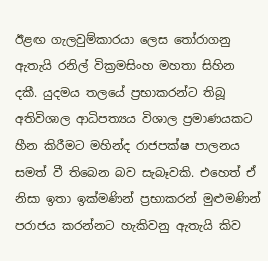ඊළඟ ගැලවුම්කාරයා ලෙස තෝරාගනු ඇතැයි රනිල් වික්‍රමසිංහ මහතා සිහින දකී. යුදමය තලයේ ප්‍රභාකරන්ට තිබූ අතිවිශාල ආධිපත්‍යය විශාල ප්‍රමාණයකට හීන කිරීමට මහින්ද රාජපක්ෂ පාලනය සමත් වී තිබෙන බව සැබෑවකි. එහෙත් ඒ නිසා ඉතා ඉක්මණින් ප්‍රභාකරන් මුළුමණින් පරාජය කරන්නට හැකිවනු ඇතැයි කිව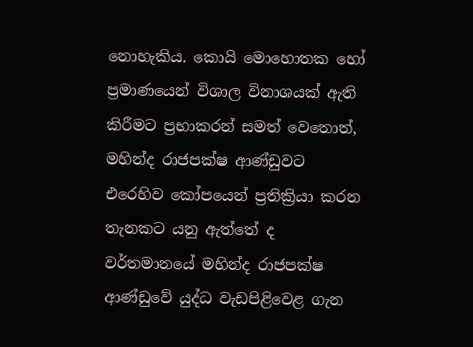නොහැකිය. කොයි මොහොතක හෝ ප්‍රමාණයෙන් විශාල විනාශයක් ඇති කිරීමට ප්‍රභාකරන් සමත් වෙතොත්, මහින්ද රාජපක්ෂ ආණ්ඩුවට එරෙහිව කෝපයෙන් ප්‍රතික්‍රියා කරන තැනකට යනු ඇත්තේ ද වර්තමානයේ මහින්ද රාජපක්ෂ ආණ්ඩුවේ යුද්ධ වැඩපිළිවෙළ ගැන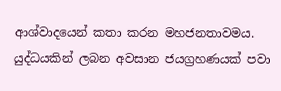ආශ්වාදයෙන් කතා කරන මහජනතාවමය. යුද්ධයකින් ලබන අවසාන ජයග්‍රහණයක් පවා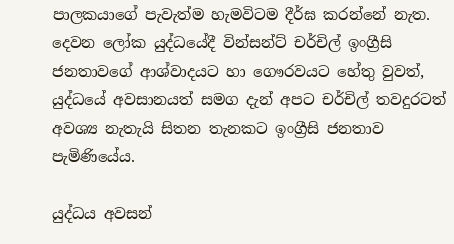පාලකයාගේ පැවැත්ම හැමවිටම දීර්ඝ කරන්නේ නැත. දෙවන ලෝක යුද්ධයේදී වින්සන්ට් චර්චිල් ඉංග්‍රීසි ජනතාවගේ ආශ්වාදයට හා ගෞරවයට හේතු වුවත්, යුද්ධයේ අවසානයත් සමග දැන් අපට චර්චිල් තවදුරටත් අවශ්‍ය නැතැයි සිතන තැනකට ඉංග්‍රීසි ජනතාව පැමිණියේය.

යුද්ධය අවසන්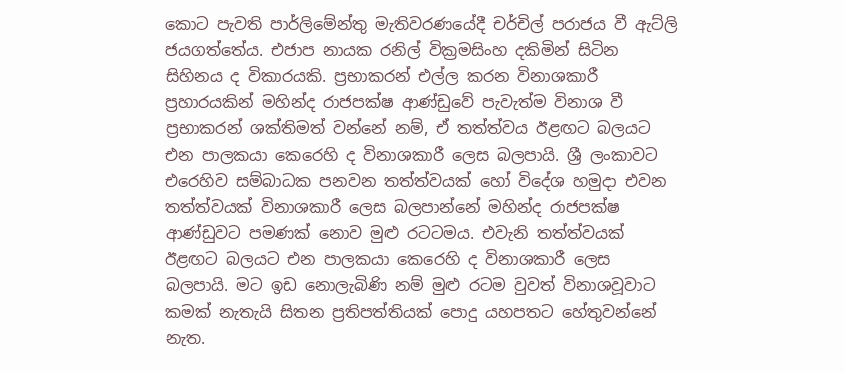කොට පැවති පාර්ලිමේන්තු මැතිවරණයේදී චර්චිල් පරාජය වී ඇට්ලි ජයගත්තේය. එජාප නායක රනිල් වික්‍රමසිංහ දකිමින් සිටින සිහිනය ද විකාරයකි. ප්‍රභාකරන් එල්ල කරන විනාශකාරී ප්‍රහාරයකින් මහින්ද රාජපක්ෂ ආණ්ඩුවේ පැවැත්ම විනාශ වී ප්‍රභාකරන් ශක්තිමත් වන්නේ නම්, ඒ තත්ත්වය ඊළඟට බලයට එන පාලකයා කෙරෙහි ද විනාශකාරී ලෙස බලපායි. ශ්‍රී ලංකාවට එරෙහිව සම්බාධක පනවන තත්ත්වයක් හෝ විදේශ හමුදා එවන තත්ත්වයක් විනාශකාරී ලෙස බලපාන්නේ මහින්ද රාජපක්ෂ ආණ්ඩුවට පමණක් නොව මුළු රටටමය. එවැනි තත්ත්වයක් ඊළඟට බලයට එන පාලකයා කෙරෙහි ද විනාශකාරී ලෙස බලපායි. මට ඉඩ නොලැබිණි නම් මුළු රටම වුවත් විනාශවූවාට කමක් නැතැයි සිතන ප්‍රතිපත්තියක් පොදු යහපතට හේතුවන්නේ නැත.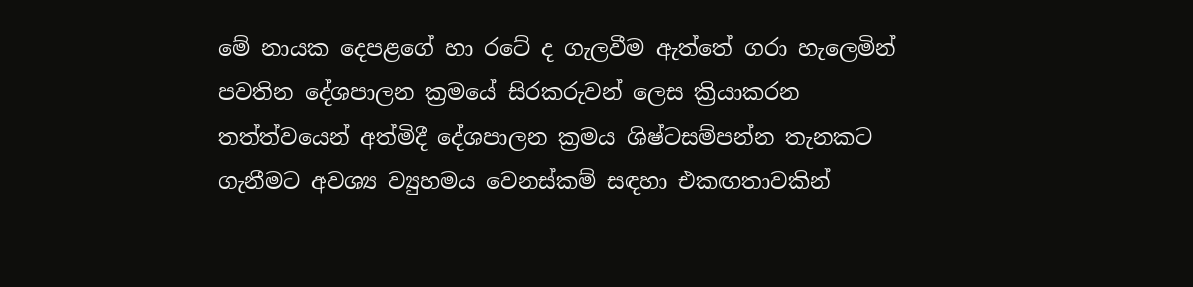මේ නායක දෙපළගේ හා රටේ ද ගැලවීම ඇත්තේ ගරා හැලෙමින් පවතින දේශපාලන ක්‍රමයේ සිරකරුවන් ලෙස ක්‍රියාකරන තත්ත්වයෙන් අත්මිදී දේශපාලන ක්‍රමය ශිෂ්ටසම්පන්න තැනකට ගැනීමට අවශ්‍ය ව්‍යුහමය වෙනස්කම් සඳහා එකඟතාවකින්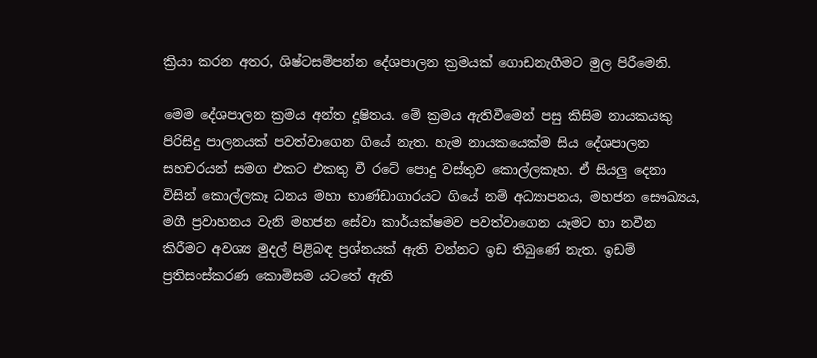ක්‍රියා කරන අතර, ශිෂ්ටසම්පන්න දේශපාලන ක්‍රමයක් ගොඩනැගීමට මුල පිරීමෙනි.

මෙම දේශපාලන ක්‍රමය අන්ත දූෂිතය. මේ ක්‍රමය ඇතිවීමෙන් පසු කිසිම නායකයකු පිරිසිදු පාලනයක් පවත්වාගෙන ගියේ නැත. හැම නායකයෙක්ම සිය දේශපාලන සහචරයන් සමග එකට එකතු වී රටේ පොදු වස්තුව කොල්ලකෑහ. ඒ සියලු දෙනා විසින් කොල්ලකෑ ධනය මහා භාණ්ඩාගාරයට ගියේ නම් අධ්‍යාපනය, මහජන සෞඛ්‍යය, මගී ප්‍රවාහනය වැනි මහජන සේවා කාර්යක්ෂමව පවත්වාගෙන යෑමට හා නවීන කිරීමට අවශ්‍ය මුදල් පිළිබඳ ප්‍රශ්නයක් ඇති වන්නට ඉඩ තිබුණේ නැත. ඉඩම් ප්‍රතිසංස්කරණ කොමිසම යටතේ ඇති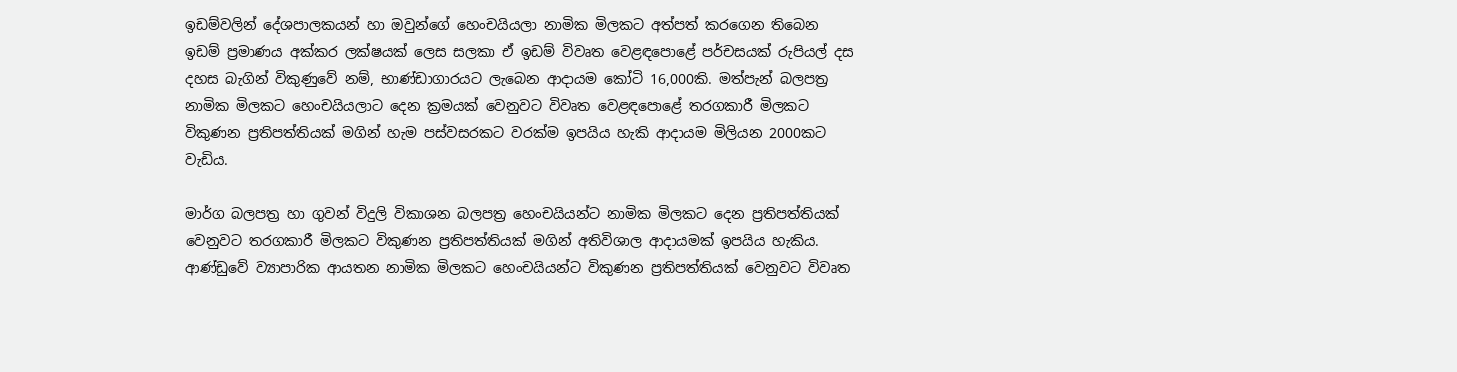ඉඩම්වලින් දේශපාලකයන් හා ඔවුන්ගේ හෙංචයියලා නාමික මිලකට අත්පත් කරගෙන තිබෙන ඉඩම් ප්‍රමාණය අක්කර ලක්ෂයක් ලෙස සලකා ඒ ඉඩම් විවෘත වෙළඳපොළේ පර්චසයක් රුපියල් දස දහස බැගින් විකුණුවේ නම්, භාණ්ඩාගාරයට ලැබෙන ආදායම කෝටි 16,000කි. මත්පැන් බලපත්‍ර නාමික මිලකට හෙංචයියලාට දෙන ක්‍රමයක් වෙනුවට විවෘත වෙළඳපොළේ තරගකාරී මිලකට විකුණන ප්‍රතිපත්තියක් මගින් හැම පස්වසරකට වරක්ම ඉපයිය හැකි ආදායම මිලියන 2000කට වැඩිය.

මාර්ග බලපත්‍ර හා ගුවන් විදුලි විකාශන බලපත්‍ර හෙංචයියන්ට නාමික මිලකට දෙන ප්‍රතිපත්තියක් වෙනුවට තරගකාරී මිලකට විකුණන ප්‍රතිපත්තියක් මගින් අතිවිශාල ආදායමක් ඉපයිය හැකිය. ආණ්ඩුවේ ව්‍යාපාරික ආයතන නාමික මිලකට හෙංචයියන්ට විකුණන ප්‍රතිපත්තියක් වෙනුවට විවෘත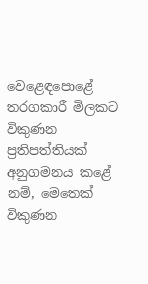වෙළෙඳපොළේ තරගකාරී මිලකට විකුණන ප්‍රතිපත්තියක් අනුගමනය කළේ නම්, මෙතෙක් විකුණන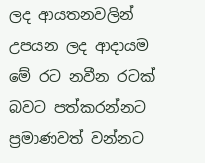ලද ආයතනවලින් උපයන ලද ආදායම මේ රට නවීන රටක් බවට පත්කරන්නට ප්‍රමාණවත් වන්නට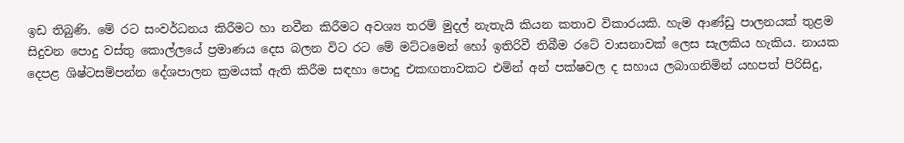ඉඩ තිබුණි. මේ රට සංවර්ධනය කිරීමට හා නවීන කිරීමට අවශ්‍ය තරම් මුදල් නැතැයි කියන කතාව විකාරයකි. හැම ආණ්ඩු පාලනයක් තුළම සිදුවන පොදු වස්තු කොල්ලයේ ප්‍රමාණය දෙස බලන විට රට මේ මට්ටමෙන් හෝ ඉතිරිවී තිබීම රටේ වාසනාවක් ලෙස සැලකිය හැකිය. නායක දෙපළ ශිෂ්ටසම්පන්න දේශපාලන ක්‍රමයක් ඇති කිරීම සඳහා පොදු එකඟතාවකට එමින් අන් පක්ෂවල ද සහාය ලබාගනිමින් යහපත් පිරිසිදු,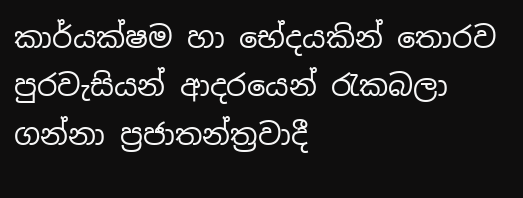කාර්යක්ෂම හා භේදයකින් තොරව පුරවැසියන් ආදරයෙන් රැකබලා ගන්නා ප්‍රජාතන්ත්‍රවාදී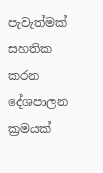පැවැත්මක් සහතික කරන දේශපාලන ක්‍රමයක්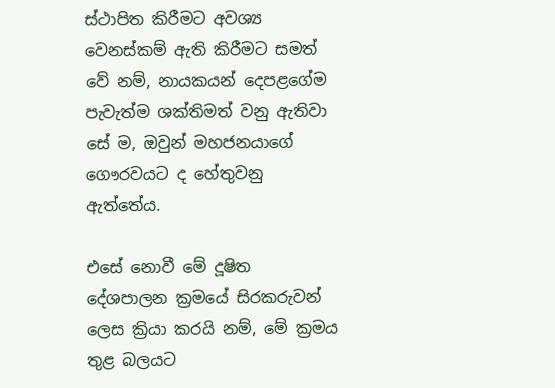ස්ථාපිත කිරීමට අවශ්‍ය වෙනස්කම් ඇති කිරීමට සමත් වේ නම්, නායකයන් දෙපළගේම පැවැත්ම ශක්තිමත් වනු ඇතිවා සේ ම, ඔවුන් මහජනයාගේ ගෞරවයට ද හේතුවනු ඇත්තේය.

එසේ නොවී මේ දූෂිත දේශපාලන ක්‍රමයේ සිරකරුවන් ලෙස ක්‍රියා කරයි නම්, මේ ක්‍රමය තුළ බලයට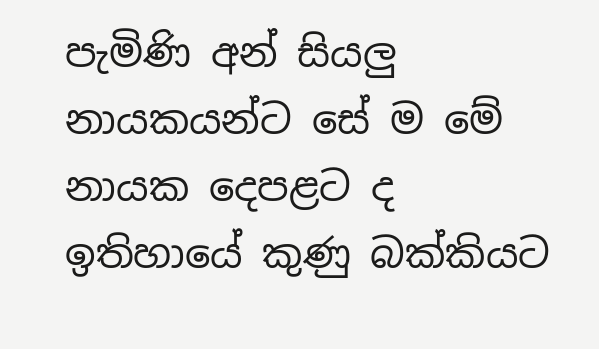පැමිණි අන් සියලු නායකයන්ට සේ ම මේ නායක දෙපළට ද ඉතිහායේ කුණු බක්කියට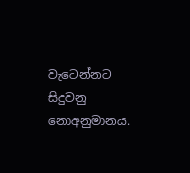වැටෙන්නට සිදුවනු නොඅනුමානය.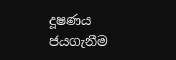දූෂණය ජයගැනීම